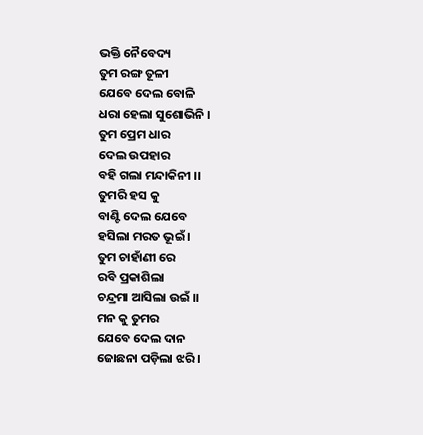ଭକ୍ତି ନୈବେଦ୍ୟ
ତୁମ ରଙ୍ଗ ତୂଳୀ
ଯେବେ ଦେଲ ବୋଳି
ଧରା ହେଲା ସୁଶୋଭିନି ।
ତୁମ ପ୍ରେମ ଧାର
ଦେଲ ଉପହାର
ବହି ଗଲା ମନ୍ଦାକିନୀ ।।
ତୁମରି ହସ କୁ
ବାଣ୍ଟି ଦେଲ ଯେବେ
ହସିଲା ମରତ ଭୂଇଁ ।
ତୁମ ଚାହାଁଣୀ ରେ
ରବି ପ୍ରକାଶିଲା
ଚନ୍ଦ୍ରମା ଆସିଲା ଉଇଁ ।।
ମନ କୁ ତୁମର
ଯେବେ ଦେଲ ଦାନ
ଜୋଛନା ପଡ଼ିଲା ଝରି ।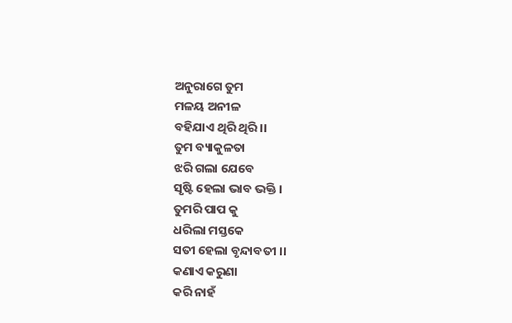ଅନୁରାଗେ ତୁମ
ମଳୟ ଅନୀଳ
ବହିଯାଏ ଥିରି ଥିରି ।।
ତୁମ ବ୍ୟାକୁଳତା
ଝରି ଗଲା ଯେବେ
ସୃଷ୍ଟି ହେଲା ଭାବ ଭକ୍ତି ।
ତୁମରି ପାପ କୁ
ଧରିଲା ମସ୍ତକେ
ସତୀ ହେଲା ବୃନ୍ଦାବତୀ ।।
କଣାଏ କରୁଣା
କରି ନାହଁ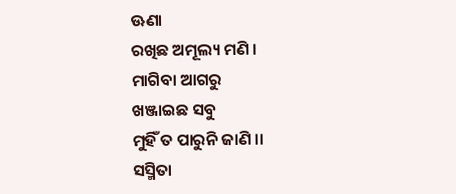ଊଣା
ରଖିଛ ଅମୂଲ୍ୟ ମଣି ।
ମାଗିବା ଆଗରୁ
ଖଞ୍ଜାଇଛ ସବୁ
ମୁହିଁ ତ ପାରୁନି ଜାଣି ।।
ସସ୍ମିତା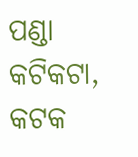ପଣ୍ଡା
କଟିକଟା, କଟକ